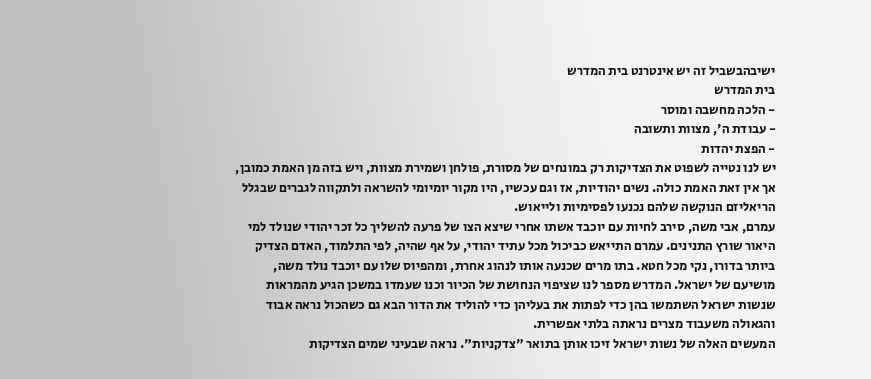ישיבהבשביל זה יש אינטרנט בית המדרש
בית המדרש
- הלכה מחשבה ומוסר
- עבודת ה', מצוות ותשובה
- הפצת יהדות
יש לנו נטייה לשפוט את הצדיקות רק במונחים של מסורת, פולחן ושמירת מצוות, ויש בזה מן האמת כמובן, אך אין זאת האמת כולה. נשים יהודיות, אז וגם עכשיו, היו מקור יומיומי להשראה ולתקווה לגברים שבגלל הריאליזם הנוקשה שלהם נכנעו לפסימיות ולייאוש.
עמרם, אבי משה, סירב לחיות עם יוכבד אשתו אחרי שיצא הצו של פרעה להשליך כל זכר יהודי שנולד למי היאור שורץ התנינים. עמרם התייאש כביכול מכל עתיד יהודי, על אף שהיה, לפי התלמוד, האדם הצדיק ביותר בדורו, נקי מכל חטא. בתו מרים שכנעה אותו לנהוג אחרת, ומהפיוס שלו עם יוכבד נולד משה, מושיעם של ישראל. המדרש מספר לנו שציפוי הנחושת של הכיור וכנו שעמדו במשכן הגיע מהמראות שנשות ישראל השתמשו בהן כדי לפתות את בעליהן כדי להוליד את הדור הבא גם כשהכול נראה אבוד והגאולה משעבוד מצרים נראתה בלתי אפשרית.
המעשים האלה של נשות ישראל זיכו אותן בתואר "צדקניות". נראה שבעיני שמים הצדיקות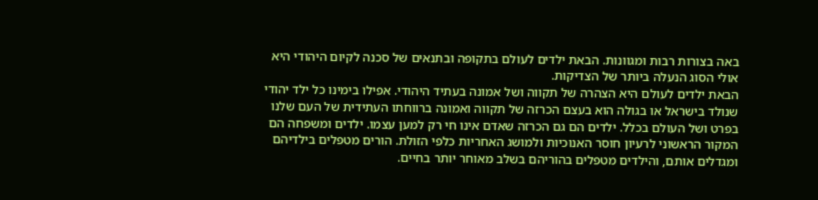באה בצורות רבות ומגוונות. הבאת ילדים לעולם בתקופה ובתנאים של סכנה לקיום היהודי היא אולי הסוג הנעלה ביותר של הצדיקות.
הבאת ילדים לעולם היא הצהרה של תקווה ושל אמונה בעתיד היהודי. אפילו בימינו כל ילד יהודי שנולד בישראל או בגולה הוא בעצם הכרזה של תקווה ואמונה ברווחתו העתידית של העם שלנו בפרט ושל העולם בכלל. ילדים הם גם הכרזה שאדם אינו חי רק למען עצמו. ילדים ומשפחה הם המקור הראשוני לרעיון חוסר האנוכיות ולמושג האחריות כלפי הזולת. הורים מטפלים בילדיהם ומגדלים אותם, והילדים מטפלים בהוריהם בשלב מאוחר יותר בחיים.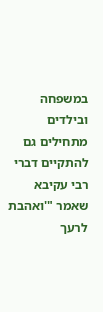במשפחה ובילדים מתחילים גם להתקיים דברי רבי עקיבא שאמר "'ואהבת לרעך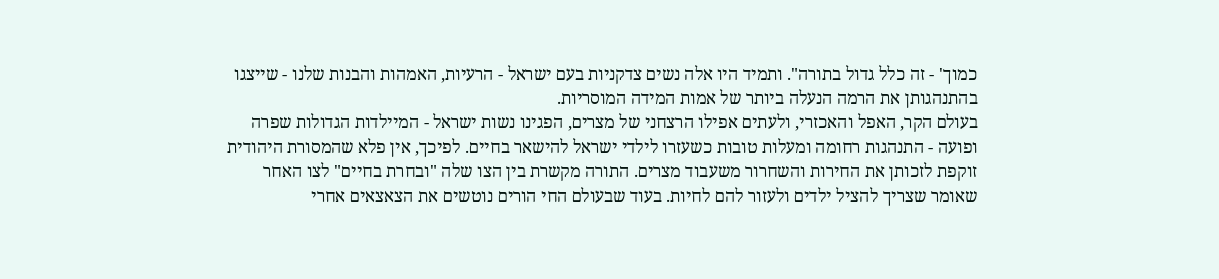כמוך' - זה כלל גדול בתורה". ותמיד היו אלה נשים צדקניות בעם ישראל - הרעיות, האמהות והבנות שלנו - שייצגו בהתנהגותן את הרמה הנעלה ביותר של אמות המידה המוסריות.
בעולם הקר, האפל והאכזרי, ולעתים אפילו הרצחני של מצרים, הפגינו נשות ישראל - המיילדות הגדולות שפרה ופועה - התנהגות רחומה ומעלות טובות כשעזרו לילדי ישראל להישאר בחיים. לפיכך, אין פלא שהמסורת היהודית זוקפת לזכותן את החירות והשחרור משעבוד מצרים. התורה מקשרת בין הצו שלה "ובחרת בחיים" לצו האחר שאומר שצריך להציל ילדים ולעזור להם לחיות. בעוד שבעולם החי הורים נוטשים את הצאצאים אחרי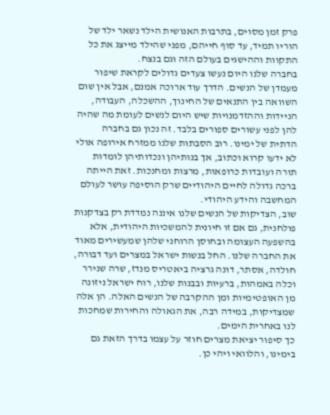פרק זמן מסוים, בתרבות האנושית הילד נשאר ילד של הוריו תמיד, עד סוף חייהם, מפני שהילד מייצג את כל התקוות וההישגים בעולם הזה וגם בנצח.
בחברה שלנו היום נעשו צעדים גדולים לקראת שיפור מעמדן של הנשים. הדרך עוד ארוכה אמנם, אבל אין שום השוואה בין התנאים של החינוך, ההשכלה, העבודה, הניידות וההזדמנויות שיש היום לנשים לעומת מה שהיה להן לפני עשורים ספורים בלבד. זה נכון גם בחברה הדתית של ימינו. רוב הסבתות שלנו ממזרח אירופה אולי לא ידעו קרוא וכתוב, אך בנותיהן ונכדותיהן לומדות תורה ועובדות כרופאות, מרצות ומחנכות. זאת הייתה ברכה גדולה לחיים היהודיים שרק הוסיפה עושר לעולם המחשבה והידע היהודי.
שוב, הצדיקות של הנשים שלנו איננה נמדדת רק בצדקנות פולחנית, גם אם זו חיונית להמשכיות היהודית, אלא בהשפעה העצומה ובחוסן הרוחני שלהן שמעשירים מאוד את החברה שלנו. החל בנשות ישראל במצרים ועד דבורה, חולדה, אסתר, דונה גרציה ביאטריס מנדז, שרה שנירר וכלה באמהות, ברעיות ובבנות שלנו, רוח ישראל ניזונה מן האופטימיות ומן ההקרבה של הנשים האלה. הן אלה שמצדיקות, במידה רבה, את הגאולה והחירות שמחכות לנו באחרית הימים.
כך סיפור יציאת מצרים חוזר על עצמו בדרך הזאת גם בימינו, והלוואי ויהי כן.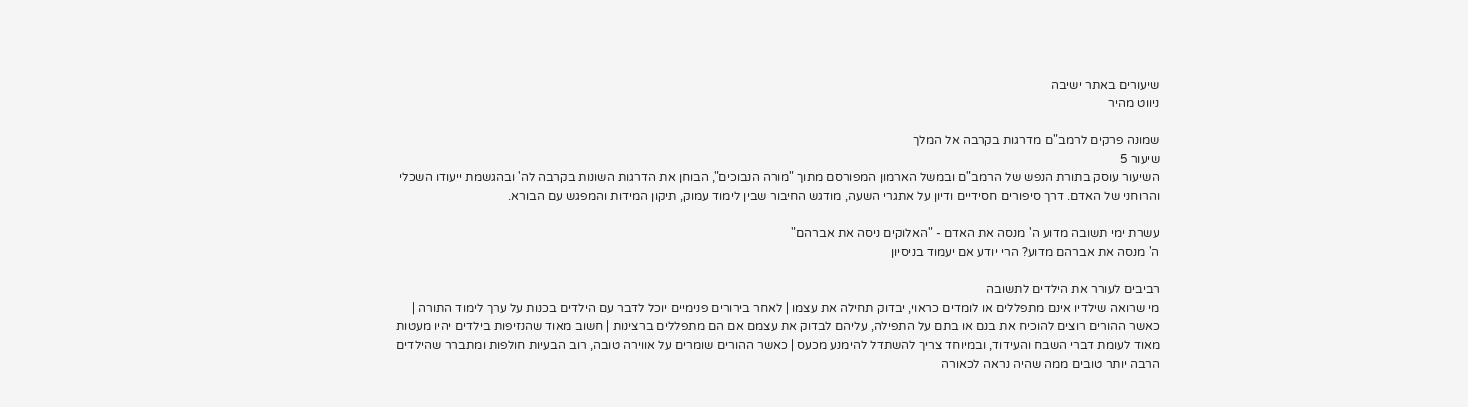שיעורים באתר ישיבה
ניווט מהיר

שמונה פרקים לרמב"ם מדרגות בקרבה אל המלך
שיעור 5
השיעור עוסק בתורת הנפש של הרמב"ם ובמשל הארמון המפורסם מתוך "מורה הנבוכים", הבוחן את הדרגות השונות בקרבה לה' ובהגשמת ייעודו השכלי והרוחני של האדם. דרך סיפורים חסידיים ודיון על אתגרי השעה, מודגש החיבור שבין לימוד עמוק, תיקון המידות והמפגש עם הבורא.

עשרת ימי תשובה מדוע ה' מנסה את האדם - "האלוקים ניסה את אברהם"
ה' מנסה את אברהם מדוע? הרי יודע אם יעמוד בניסיון

רביבים לעורר את הילדים לתשובה
מי שרואה שילדיו אינם מתפללים או לומדים כראוי, יבדוק תחילה את עצמו | לאחר בירורים פנימיים יוכל לדבר עם הילדים בכנות על ערך לימוד התורה | כאשר ההורים רוצים להוכיח את בנם או בתם על התפילה, עליהם לבדוק את עצמם אם הם מתפללים ברצינות | חשוב מאוד שהנזיפות בילדים יהיו מעטות מאוד לעומת דברי השבח והעידוד, ובמיוחד צריך להשתדל להימנע מכעס | כאשר ההורים שומרים על אווירה טובה, רוב הבעיות חולפות ומתברר שהילדים הרבה יותר טובים ממה שהיה נראה לכאורה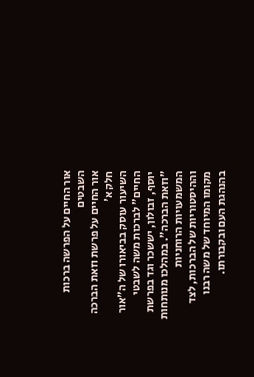אור החיים על הפרשה ברכות השבטים
אור החיים על פרשת וזאת הברכה חלק א'
השיעור עוסק בביאורו של ה"אור החיים" לברכות משה לשבטי יוסף, זבולון, יששכר וגד בפרשת "וזאת הברכה". במהלכו מנותחות המשמעויות הרוחניות וההיסטוריות של הברכות, לצד מקומו המיוחד של משה רבנו בהנהגת העם ובקבורתו.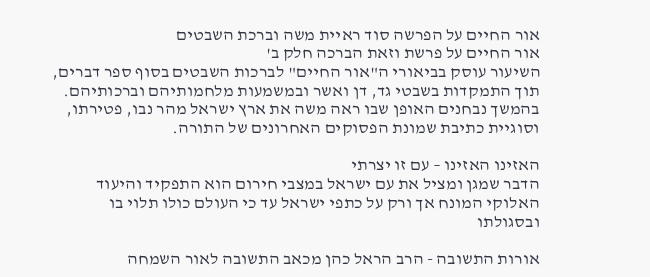אור החיים על הפרשה סוד ראיית משה וברכת השבטים
אור החיים על פרשת וזאת הברכה חלק ב'
השיעור עוסק בביאורי ה"אור החיים" לברכות השבטים בסוף ספר דברים, תוך התמקדות בשבטי גד, דן ואשר ובמשמעות מלחמותיהם וברכותיהם. בהמשך נבחנים האופן שבו ראה משה את ארץ ישראל מהר נבו, פטירתו, וסוגיית כתיבת שמונת הפסוקים האחרונים של התורה.

האזינו האזינו – עם זו יצרתי
הדבר שמגן ומציל את עם ישראל במצבי חירום הוא התפקיד והיעוד האלוקי המונח אך ורק על כתפי ישראל עד כי העולם כולו תלוי בו ובסגולתו

אורות התשובה - הרב הראל כהן מכאב התשובה לאור השמחה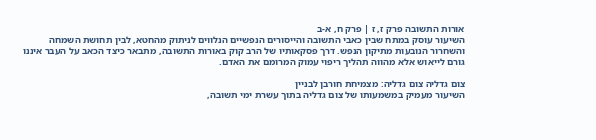אורות התשובה פרק ז, ז | פרק ח, א-ב
השיעור עוסק במתח שבין כאבי התשובה והייסורים הנפשיים הנלווים לניתוק מהחטא, לבין תחושת השמחה והשחרור הנובעות מתיקון הנפש. דרך פסקאותיו של הרב קוק באורות התשובה, מתבאר כיצד הכאב על העבר איננו גורם לייאוש אלא מהווה תהליך ריפוי עמוק המרומם את האדם.

צום גדליה צום גדליה: מצמיחת חורבן לבניין
השיעור מעמיק במשמעותו של צום גדליה בתוך עשרת ימי תשובה,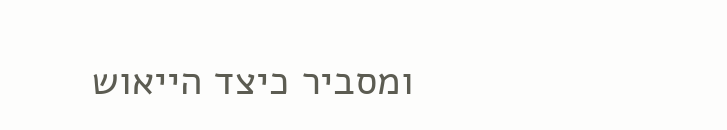ומסביר כיצד הייאוש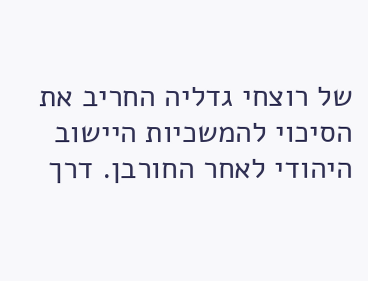של רוצחי גדליה החריב את הסיכוי להמשכיות היישוב היהודי לאחר החורבן. דרך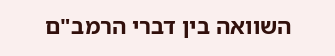השוואה בין דברי הרמב"ם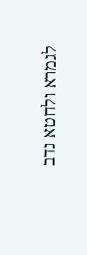לגמרא ולחטא נדב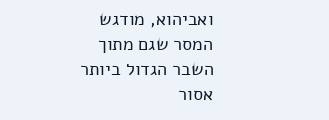ואביהוא, מודגש המסר שגם מתוך השבר הגדול ביותר אסור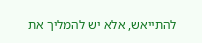להתייאש, אלא יש להמליך את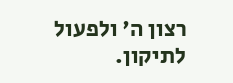רצון ה' ולפעול לתיקון.